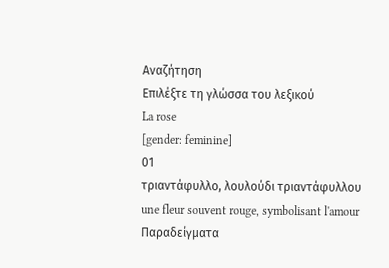Αναζήτηση
Επιλέξτε τη γλώσσα του λεξικού
La rose
[gender: feminine]
01
τριαντάφυλλο, λουλούδι τριαντάφυλλου
une fleur souvent rouge, symbolisant l'amour
Παραδείγματα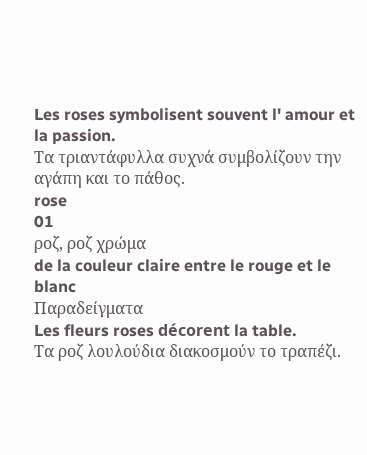Les roses symbolisent souvent l' amour et la passion.
Τα τριαντάφυλλα συχνά συμβολίζουν την αγάπη και το πάθος.
rose
01
ροζ, ροζ χρώμα
de la couleur claire entre le rouge et le blanc
Παραδείγματα
Les fleurs roses décorent la table.
Τα ροζ λουλούδια διακοσμούν το τραπέζι.